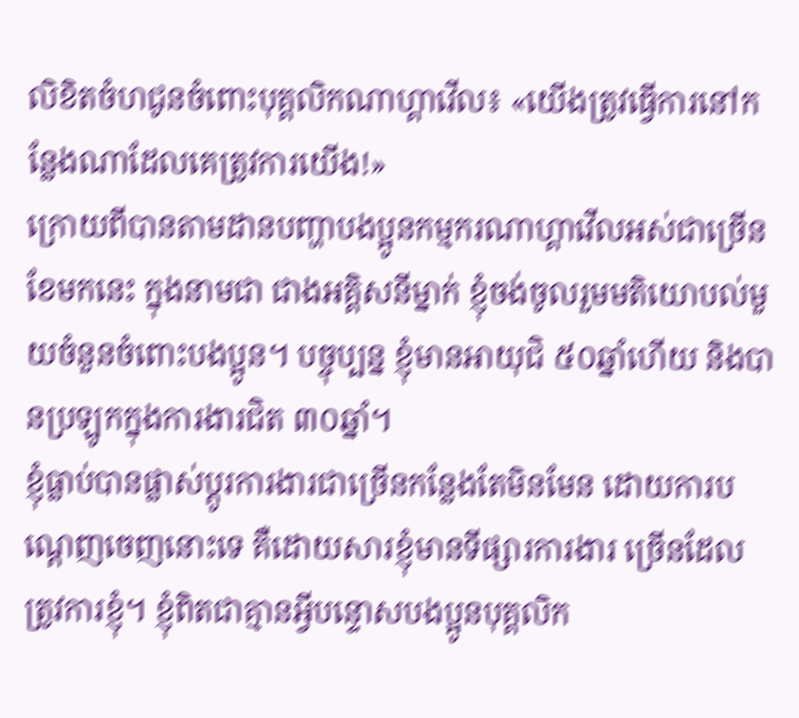លិខិតចំហជូនចំពោះបុគ្គលិកណាហ្គាវើល៖ «យើងត្រូវធ្វើការនៅកន្លែងណាដែលគេត្រូវការយើង!»
ក្រោយពីបានតាមដានបញ្ហាបងប្អូនកម្មករណាហ្គាវើលអស់ជាច្រើនខែមកនេះ ក្នុងនាមជា ជាងអគ្គិសនីម្នាក់ ខ្ញុំចង់ចូលរួមមតិយោបល់មួយចំនួនចំពោះបងប្អូន។ បច្ចុប្បន្ន ខ្ញុំមានអាយុជិ ៥០ឆ្នាំហើយ និងបានប្រឡូកក្នុងការងារជិត ៣០ឆ្នាំ។
ខ្ញុំធ្លាប់បានផ្លាស់ប្តូរការងារជាច្រើនកន្លែងតែមិនមែន ដោយការបណ្តេញចេញនោះទេ គឺដោយសារខ្ញុំមានទីផ្សារការងារ ច្រើនដែលត្រូវការខ្ញុំ។ ខ្ញុំពិតជាគ្មានអ្វីបន្ទោសបងប្អូនបុគ្គលិក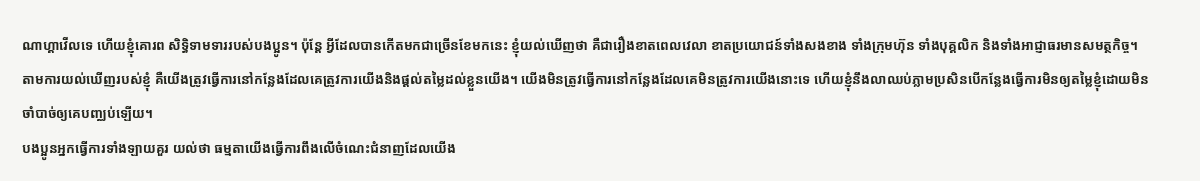ណាហ្គាវើលទេ ហើយខ្ញុំគោរព សិទ្ធិទាមទាររបស់បងប្អូន។ ប៉ុន្តែ អ្វីដែលបានកើតមកជាច្រើនខែមកនេះ ខ្ញុំយល់ឃើញថា គឺជារឿងខាតពេលវេលា ខាតប្រយោជន៍ទាំងសងខាង ទាំងក្រុមហ៊ុន ទាំងបុគ្គលិក និងទាំងអាជ្ញាធរមានសមត្ថកិច្ច។ តាមការយល់ឃើញរបស់ខ្ញុំ គឺយើងត្រូវធ្វើការនៅកន្លែងដែលគេត្រូវការយើងនិងផ្តល់តម្លៃដល់ខ្លួនយើង។ យើងមិនត្រូវធ្វើការនៅកន្លែងដែលគេមិនត្រូវការយើងនោះទេ ហើយខ្ញុំនឹងលាឈប់ភ្លាមប្រសិនបើកន្លែងធ្វើការមិនឲ្យតម្លៃខ្ញុំដោយមិនចាំបាច់ឲ្យគេបញ្ឈប់ឡើយ។
បងប្អូនអ្នកធ្វើការទាំងឡាយគួរ យល់ថា ធម្មតាយើងធ្វើការពឹងលើចំណេះជំនាញដែលយើង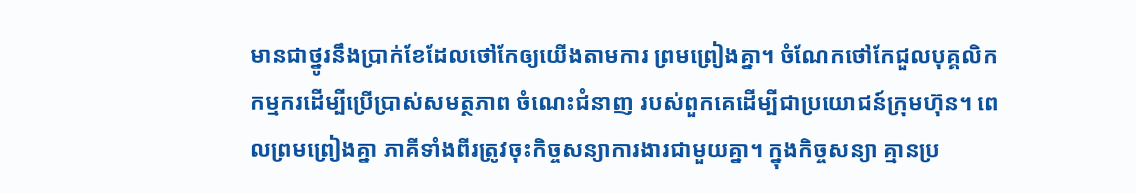មានជាថ្នូរនឹងប្រាក់ខែដែលថៅកែឲ្យយើងតាមការ ព្រមព្រៀងគ្នា។ ចំណែកថៅកែជួលបុគ្គលិក កម្មករដើម្បីប្រើប្រាស់សមត្ថភាព ចំណេះជំនាញ របស់ពួកគេដើម្បីជាប្រយោជន៍ក្រុមហ៊ុន។ ពេលព្រមព្រៀងគ្នា ភាគីទាំងពីរត្រូវចុះកិច្ចសន្យាការងារជាមួយគ្នា។ ក្នុងកិច្ចសន្យា គ្មានប្រ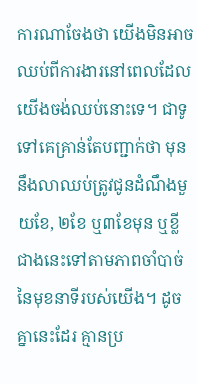ការណាចែងថា យើងមិនអាចឈប់ពីការងារនៅពេលដែលយើងចង់ឈប់នោះទេ។ ជាទូទៅគេគ្រាន់តែបញ្ជាក់ថា មុននឹងលាឈប់ត្រូវជូនដំណឹងមួយខែ, ២ខែ ឬ៣ខែមុន ឬខ្លីជាងនេះទៅតាមភាពចាំបាច់នៃមុខនាទីរបស់យើង។ ដូចគ្នានេះដែរ គ្មានប្រ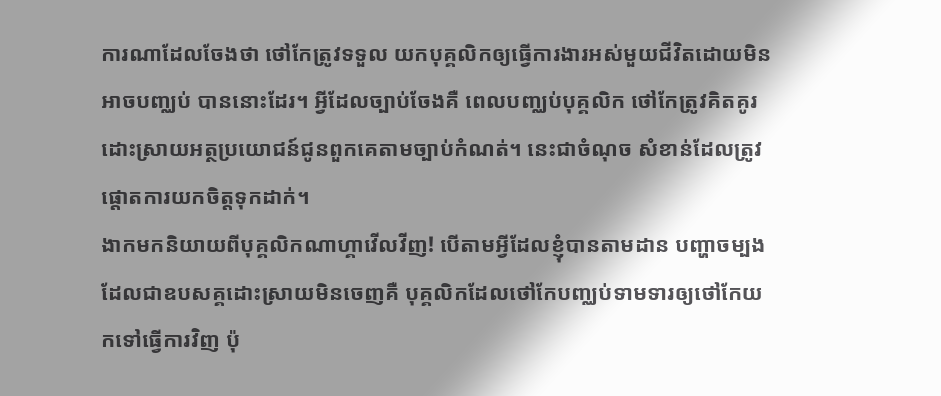ការណាដែលចែងថា ថៅកែត្រូវទទួល យកបុគ្គលិកឲ្យធ្វើការងារអស់មួយជីវិតដោយមិនអាចបញ្ឈប់ បាននោះដែរ។ អ្វីដែលច្បាប់ចែងគឺ ពេលបញ្ឈប់បុគ្គលិក ថៅកែត្រូវគិតគូរដោះស្រាយអត្ថប្រយោជន៍ជូនពួកគេតាមច្បាប់កំណត់។ នេះជាចំណុច សំខាន់ដែលត្រូវផ្តោតការយកចិត្តទុកដាក់។
ងាកមកនិយាយពីបុគ្គលិកណាហ្គាវើលវីញ! បើតាមអ្វីដែលខ្ញុំបានតាមដាន បញ្ហាចម្បងដែលជាឧបសគ្គដោះស្រាយមិនចេញគឺ បុគ្គលិកដែលថៅកែបញ្ឈប់ទាមទារឲ្យថៅកែយកទៅធ្វើការវិញ ប៉ុ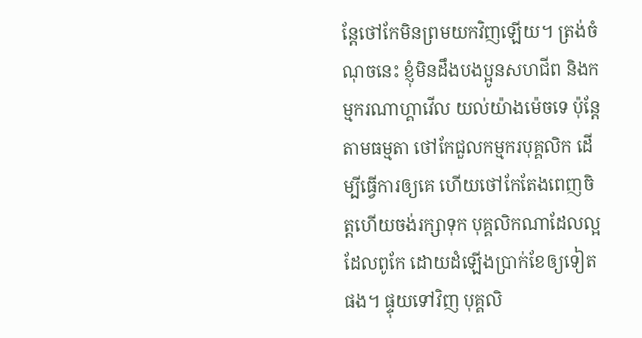ន្តែថៅកែមិនព្រមយកវិញឡើយ។ ត្រង់ចំណុចនេះ ខ្ញុំមិនដឹងបងប្អូនសហជីព និងកម្មករណាហ្គាវើល យល់យ៉ាងម៉េចទេ ប៉ុន្តែតាមធម្មតា ថៅកែជួលកម្មករបុគ្គលិក ដើម្បីធ្វើការឲ្យគេ ហើយថៅកែតែងពេញចិត្តហើយចង់រក្សាទុក បុគ្គលិកណាដែលល្អ ដែលពូកែ ដោយដំឡើងប្រាក់ខែឲ្យទៀត ផង។ ផ្ទុយទៅវិញ បុគ្គលិ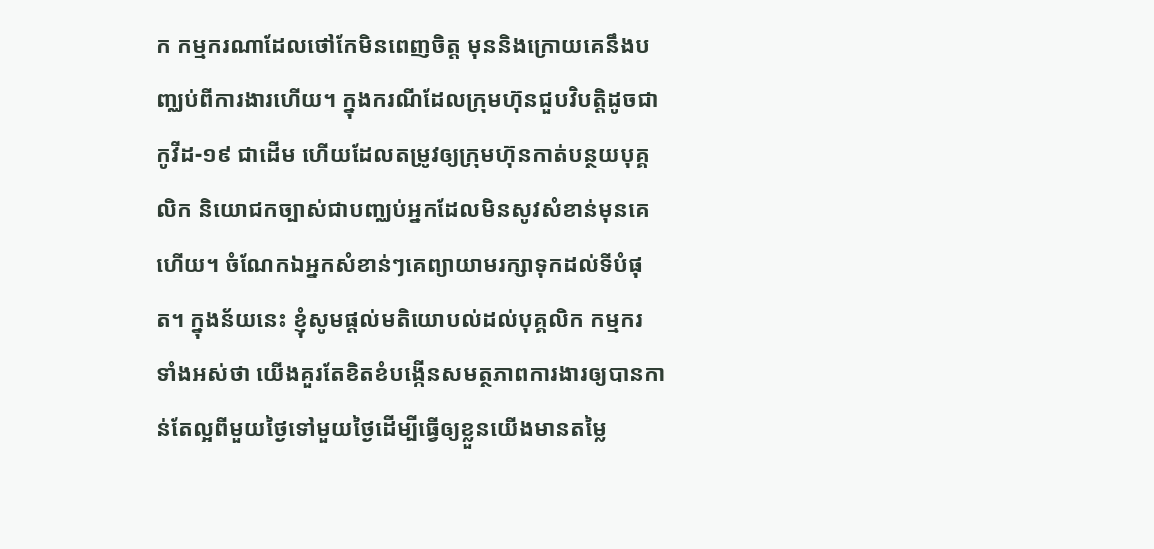ក កម្មករណាដែលថៅកែមិនពេញចិត្ត មុននិងក្រោយគេនឹងបញ្ឈប់ពីការងារហើយ។ ក្នុងករណីដែលក្រុមហ៊ុនជួបវិបត្តិដូចជាកូវីដ-១៩ ជាដើម ហើយដែលតម្រូវឲ្យក្រុមហ៊ុនកាត់បន្ថយបុគ្គលិក និយោជកច្បាស់ជាបញ្ឈប់អ្នកដែលមិនសូវសំខាន់មុនគេហើយ។ ចំណែកឯអ្នកសំខាន់ៗគេព្យាយាមរក្សាទុកដល់ទីបំផុត។ ក្នុងន័យនេះ ខ្ញុំសូមផ្តល់មតិយោបល់ដល់បុគ្គលិក កម្មករ ទាំងអស់ថា យើងគួរតែខិតខំបង្កើនសមត្ថភាពការងារឲ្យបានកាន់តែល្អពីមួយថ្ងៃទៅមួយថ្ងៃដើម្បីធ្វើឲ្យខ្លួនយើងមានតម្លៃ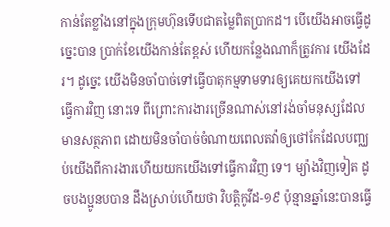កាន់តែខ្លាំងនៅក្នុងក្រុមហ៊ុនទើបជាតម្លៃពិតប្រាកដ។ បើយើងអាចធ្វើដូច្នេះបាន ប្រាក់ខែយើងកាន់តែខ្ពស់ ហើយកន្លែងណាក៏ត្រូវការ យើងដែរ។ ដូច្នេះ យើងមិនចាំបាច់ទៅធ្វើបាតុកម្មទាមទារឲ្យគេយកយើងទៅធ្វើការវិញ នោះទេ ពីព្រោះការងារច្រើនណាស់នៅរង់ចាំមនុស្សដែលមានសត្ថភាព ដោយមិនចាំបាច់ចំណាយពេលតវ៉ាឲ្យថៅកែដែលបញ្ឈប់យើងពីការងារហើយយកយើងទៅធ្វើការវិញ ទេ។ ម្យ៉ាងវិញទៀត ដូចបងប្អូនបបាន ដឹងស្រាប់ហើយថា វិបត្តិកូវីដ-១៩ ប៉ុន្មានឆ្នាំនេះបានធ្វើ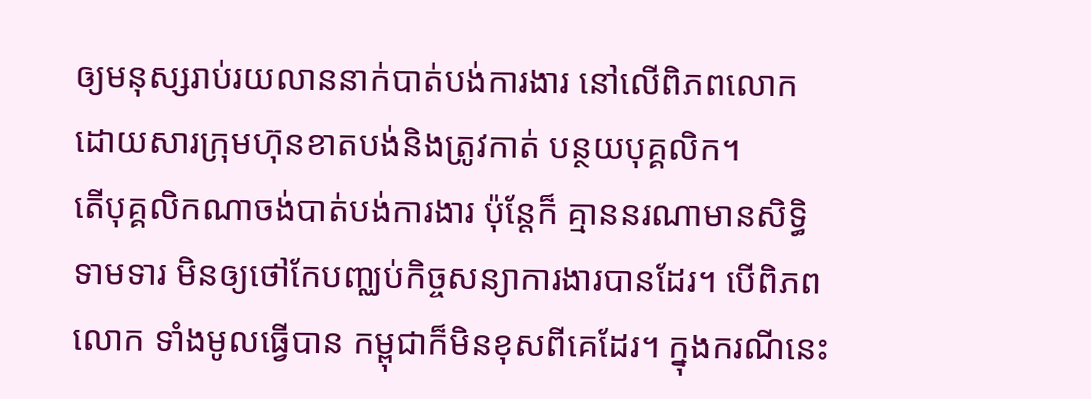ឲ្យមនុស្សរាប់រយលាននាក់បាត់បង់ការងារ នៅលើពិភពលោកដោយសារក្រុមហ៊ុនខាតបង់និងត្រូវកាត់ បន្ថយបុគ្គលិក។
តើបុគ្គលិកណាចង់បាត់បង់ការងារ ប៉ុន្តែក៏ គ្មាននរណាមានសិទ្ធិទាមទារ មិនឲ្យថៅកែបញ្ឈប់កិច្ចសន្យាការងារបានដែរ។ បើពិភពលោក ទាំងមូលធ្វើបាន កម្ពុជាក៏មិនខុសពីគេដែរ។ ក្នុងករណីនេះ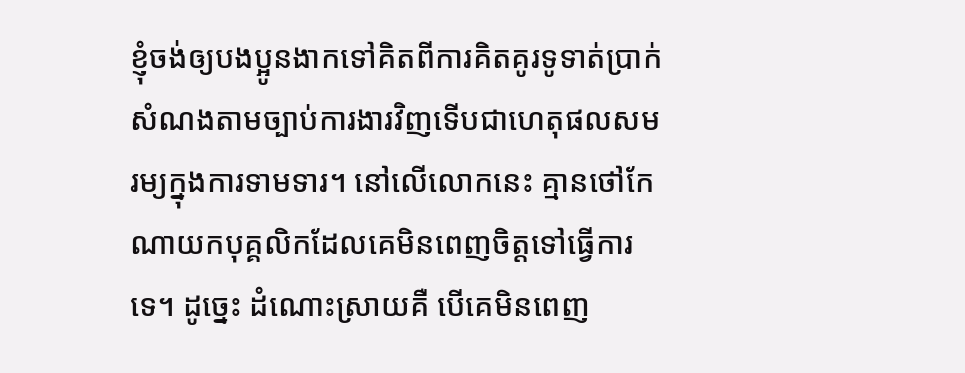ខ្ញុំចង់ឲ្យបងប្អូនងាកទៅគិតពីការគិតគូរទូទាត់ប្រាក់សំណងតាមច្បាប់ការងារវិញទើបជាហេតុផលសមរម្យក្នុងការទាមទារ។ នៅលើលោកនេះ គ្មានថៅកែណាយកបុគ្គលិកដែលគេមិនពេញចិត្តទៅធ្វើការទេ។ ដូច្នេះ ដំណោះស្រាយគឺ បើគេមិនពេញ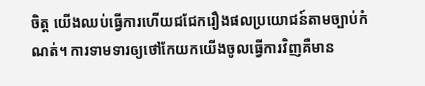ចិត្ត យើងឈប់ធ្វើការហើយជជែករឿងផលប្រយោជន៍តាមច្បាប់កំណត់។ ការទាមទារឲ្យថៅកែយកយើងចូលធ្វើការវិញគឺមាន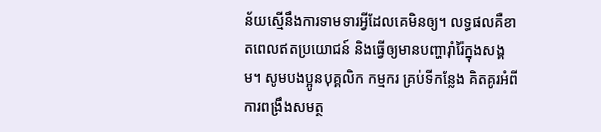ន័យស្មើនឹងការទាមទារអ្វីដែលគេមិនឲ្យ។ លទ្ធផលគឺខាតពេលឥតប្រយោជន៍ និងធ្វើឲ្យមានបញ្ហារ៉ាំរ៉ៃក្នុងសង្គម។ សូមបងប្អូនបុគ្គលិក កម្មករ គ្រប់ទីកន្លែង គិតគូរអំពីការពង្រឹងសមត្ថ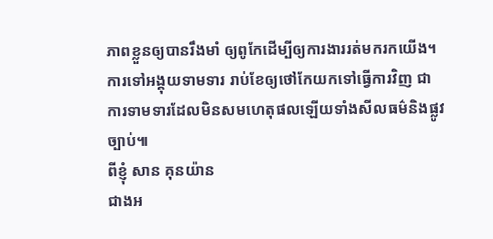ភាពខ្លួនឲ្យបានរឹងមាំ ឲ្យពូកែដើម្បីឲ្យការងាររត់មករកយើង។ ការទៅអង្គុយទាមទារ រាប់ខែឲ្យថៅកែយកទៅធ្វើការវិញ ជាការទាមទារដែលមិនសមហេតុផលឡើយទាំងសីលធម៌និងផ្លូវច្បាប់៕
ពីខ្ញុំ សាន គុនយ៉ាន
ជាងអ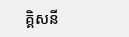គ្គិសនី